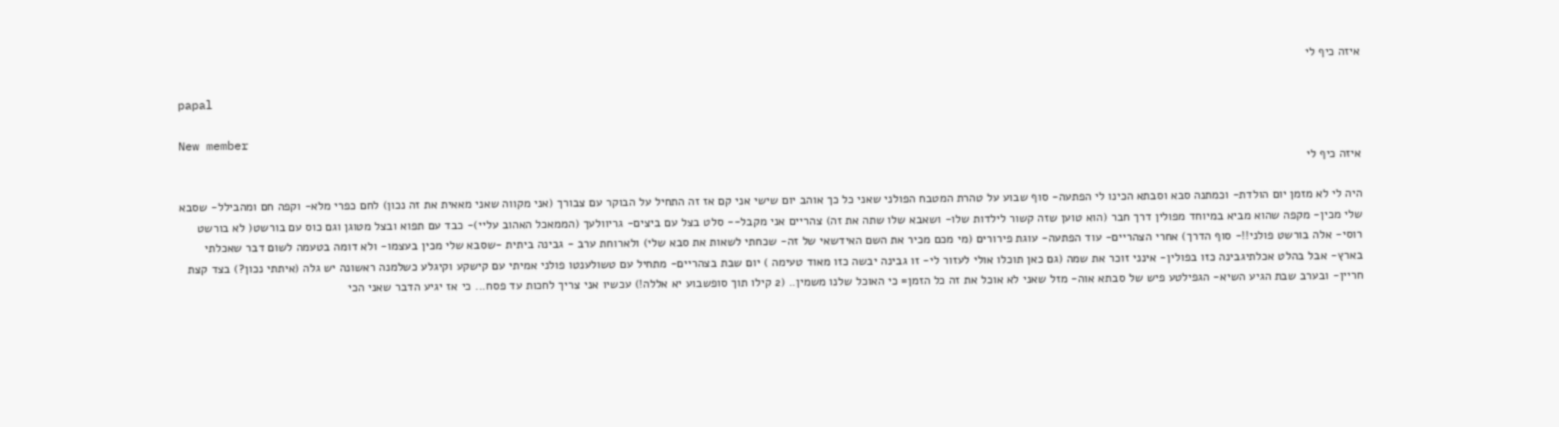איזה כיף לי

papal

New member
איזה כיף לי

היה לי לא מזמן יום הולדת- וכמתנה סבא וסבתא הכינו לי הפתעה- סוף שבוע על טהרת המטבח הפולני שאני כל כך אוהב יום שישי אני קם אז זה התחיל על הבוקר עם צבורך (אני מקווה שאני מאאית את זה נכון) לחם כפרי מלא- וקפה חם ומהבילל- שסבא שלי מכין- מקפה שהוא מביא במיוחד מפולין דרך חבר (הוא טוען שזה קשור לילדות שלו- ושאבא שלו שתה את זה) צהריים אני מקבל-- סלט בצל עם ביצים- גריוולעך (הממאכל האהוב עליי)- כבד עם תפוא ובצל מטוגן וגם כוס עם בורשט( לא בורשט רוסי- אלה בורשט פולני!!- סוף הדרך) אחרי הצהריים- עוד הפתעה- עוגת פירורים (מי מכם מכיר את השם האידשאי של זה- שכחתי לשאות את סבא שלי) ולארוחת ערב - גבינה ביתית -שסבא שלי מכין בעצמו- ולא דומה בטעמה לשום דבר שאכלתי בארץ- אבל בהלט אכלתיגבינה כזו בפולין- אינני זוכר את שמה (גם כאן תוכלו אולי לעזור לי- זו גבינה יבשה כזו מאוד טעימה ) יום שבת בצהריים- מתחיל עם טשולענטו פולני אמיתי עם קישקע וקיגלע כשלמנה ראשונה יש גלה (איתתי נכון?) בצד קצת חריין- ובערב שבת הגיע השיא- הגפילטע פיש של סבתא אוה- מזל שאני לא אוכל את זה כל הזמן= כי האוכל שלנו משמין.. (2 קילו תוך סופשבוע יא אללה!) עכשיו אני צריך לחכות עד פסח... כי אז יגיע הדבר שאני הכי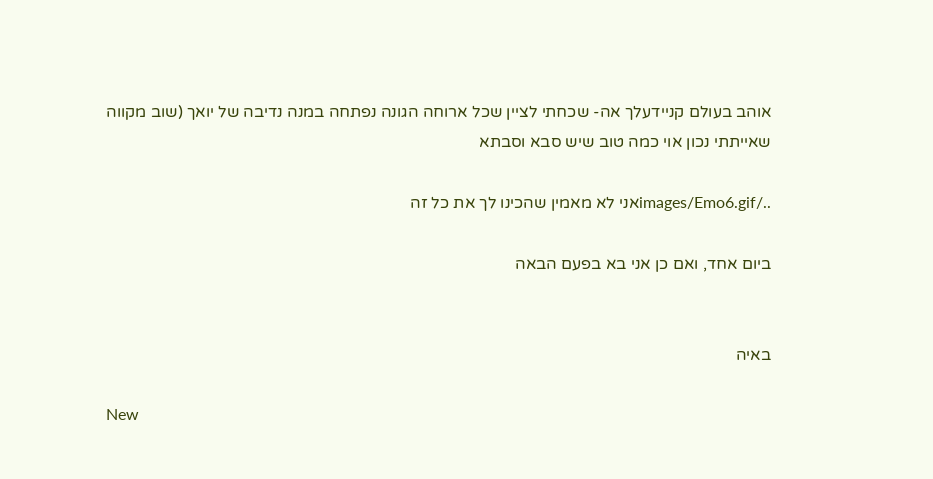אוהב בעולם קניידעלך אה- שכחתי לציין שכל ארוחה הגונה נפתחה במנה נדיבה של יואך (שוב מקווה שאייתתי נכון אוי כמה טוב שיש סבא וסבתא

../images/Emo6.gifאני לא מאמין שהכינו לך את כל זה

ביום אחד, ואם כן אני בא בפעם הבאה


באיה

New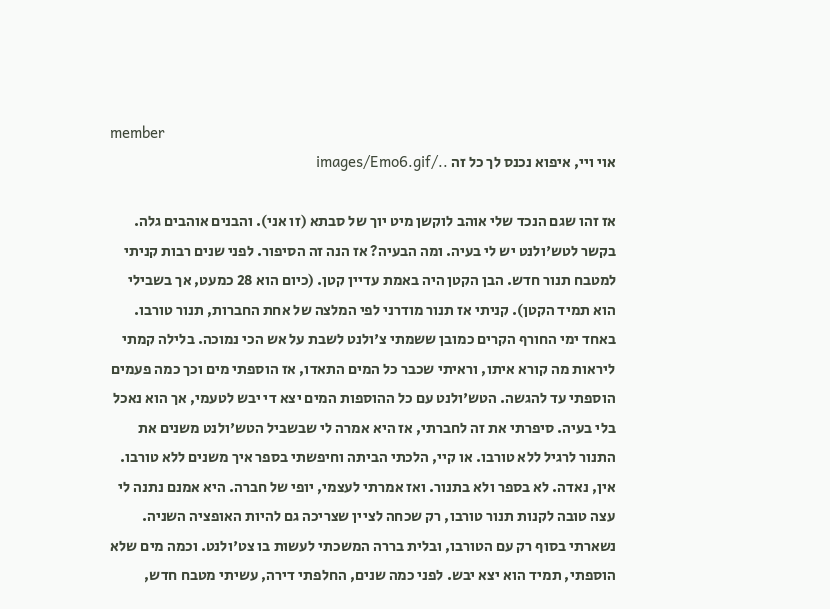member
אוי ויי, איפוא נכנס לך כל זה ../images/Emo6.gif

אז זהו שגם הנכד שלי אוהב לוקשן מיט יוך של סבתא (זו אני). והבנים אוהבים גלה. בקשר לטש'ולנט יש לי בעיה. ומה הבעיה? אז הנה זה הסיפור. לפני שנים רבות קניתי למטבח תנור חדש. הבן הקטן היה באמת עדיין קטן. (כיום הוא 28 כמעט, אך בשבילי הוא תמיד הקטן). קניתי אז תנור מודרני לפי המלצה של אחת החברות, תנור טורבו. באחד ימי החורף הקרים כמובן ששמתי צ'ולנט לשבת על אש הכי נמוכה. בלילה קמתי ליראות מה קורא איתו, וראיתי שכבר כל המים התאדו, אז הוספתי מים וכך כמה פעמים הוספתי עד להגשה. הטש'ולנט עם כל ההוספות המים יצא די יבש לטעמי, אך הוא נאכל בלי בעיה. סיפרתי את זה לחברתי, אז היא אמרה לי שבשביל הטש'ולנט משנים את התנור לרגיל ללא טורבו. או קיי, הלכתי הביתה וחיפשתי בספר איך משנים ללא טורבו. אין, נאדה. לא בספר ולא בתנור. ואז אמרתי לעצמי, יופי של חברה. היא אמנם נתנה לי עצה טובה לקנות תנור טורבו, רק שכחה לציין שצריכה גם להיות האופציה השניה. נשארתי בסוף רק עם הטורבו, ובלית בררה המשכתי לעשות בו צט'ולנט. וכמה מים שלא הוספתי, תמיד הוא יצא יבש. לפני כמה שנים, החלפתי דירה, עשיתי מטבח חדש,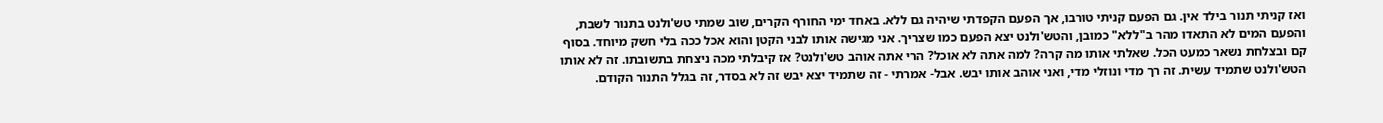ואז קניתי תנור בילד אין. גם הפעם קניתי טורבו, אך הפעם הקפדתי שיהיה גם ללא. באחד ימי החורף הקרים, שוב שמתי טש'ולנט בתנור לשבת, והפעם המים לא התאדו מהר ב"ללא" כמובן, והטש'ולנט יצא הפעם כמו שצריך. אני מגישה אותו לבני הקטן והוא אכל ככה בלי חשק מיוחד. בסוף קם ובצלחת נשאר כמעט הכל. שאלתי אותו מה קרה? למה אתה לא אוכל? הרי אתה אוהב טש'ולנט? אז קיבלתי מכה ניצחת בתשובתו. זה לא אותו הטש'ולנט שתמיד עשית. זה רך מדי ונוזלי מדי, ואני אוהב אותו יבש. אבל- אמרתי - זה שתמיד יצא יבש זה לא בסדר, זה בגלל התנור הקודם.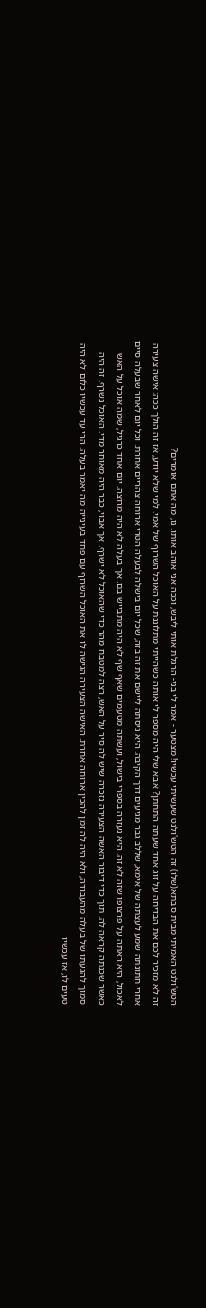הטש'ולנט האמיתי מבית סבתא(שלו) זה הטש'ולנט שעשיתי עכשיו! מצטער - אמר לי בני- הרגלת אותי ליבש, וככה אני אוהב אותו. נו, מה אתם אומרים?
זה לא מזכיר לכם את הבדיחה על זוג אחד שעתה התחתן? אבא שלי היה מספר לי אותה כשהייתי מתלוננת על האוכל השרוף של אמי. למי שלא יודע, אז זה הולך ככה: אישה צעירה אחרי חתונתה שמע לעצתה של אימא, שללב גבר מגיעים דרך הקיבה. היא ניסתה ליישם את זה בזה, שכל יום בישלה לבעלה הטרי ארוחה צהריים אחרת. וכל יום לאחר שבעלה סיים לאכול, היא ראתה על פרצופו שזה לא זה. היא נעזרה בספרי בישול, ועשתה מטעמים שאף שף לא היה מתבייש בם. אך בעלה לא היה מרוצה. יום אחד כרגיל, שמה אוכל על האש כאשר שכנתה קראה לה. תוך כדי דיבור האשה הצעירה נזכרה שיש לה סיר על האש, רצה למטבח מהר כדי שהאוכל לא ישרף. אך אבוי, כבר היה מאוחר מדי. האוכל נשרף. זה היה סמוך להגעתו של בעלה מהעבודה, ולא היה לה זמן להכין ארוחה אחרת. האישה הצעירה הגישה לו את האוכל השרוף עם פחד בעינייה מה יאמר בעלה. הרי עד עכשיו כלום לא היה טעים לו, אז עכשיו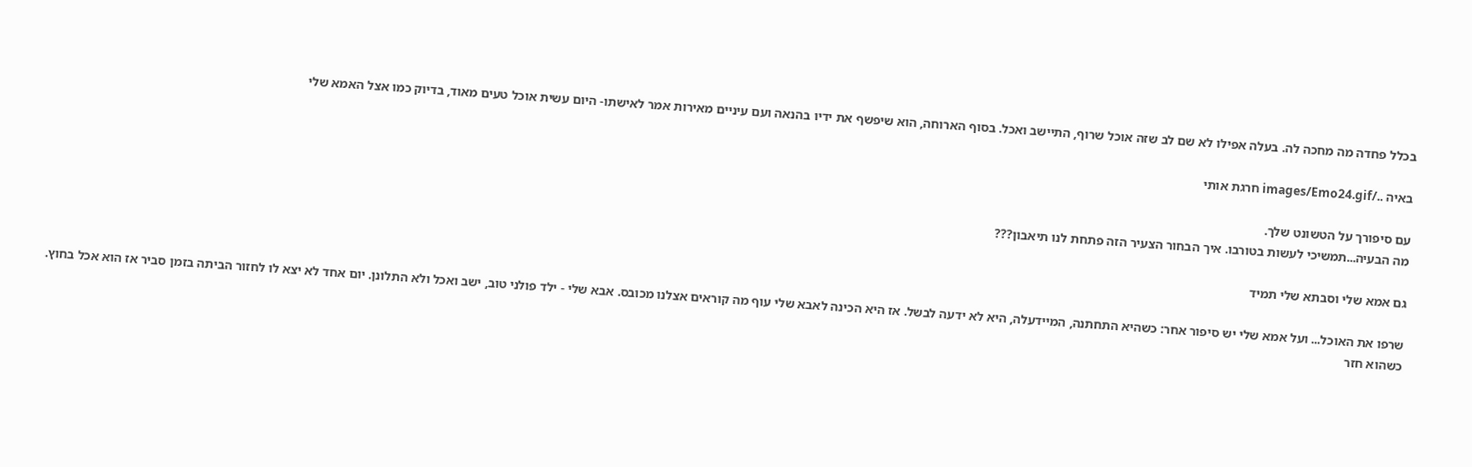בכלל פחדה מה מחכה לה. בעלה אפילו לא שם לב שזה אוכל שרוף, התיישב ואכל. בסוף הארוחה, הוא שיפשף את ידיו בהנאה ועם עיניים מאירות אמר לאישתו- היום עשית אוכל טעים מאוד, בדיוק כמו אצל האמא שלי

באיה ../images/Emo24.gif חרגת אותי

עם סיפורך על הטשונט שלך.
מה הבעיה...תמשיכי לעשות בטורבו. איך הבחור הצעיר הזה פתחת לנו תיאבון???

גם אמא שלי וסבתא שלי תמיד

שרפו את האוכל... ועל אמא שלי יש סיפור אחר: כשהיא התחתנה, המיידעלה, היא לא ידעה לבשל. אז היא הכינה לאבא שלי עוף מה קוראים אצלנו מכובס. אבא שלי - ילד פולני טוב, ישב ואכל ולא התלונן. יום אחד לא יצא לו לחזור הביתה בזמן סביר אז הוא אכל בחוץ. כשהוא חזר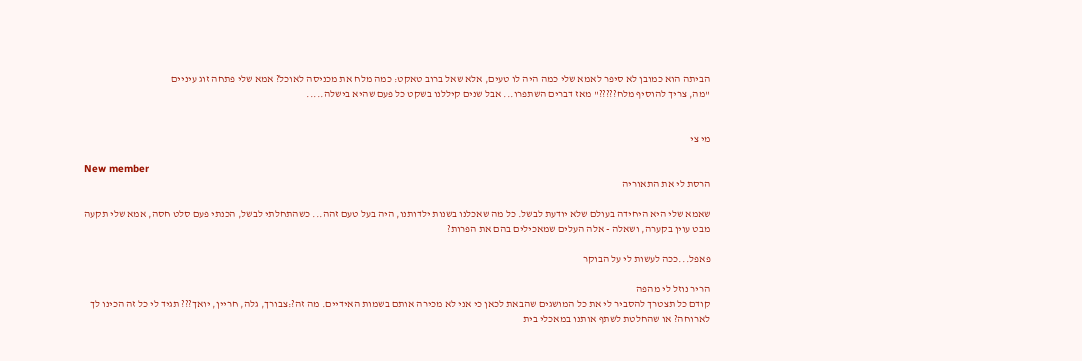הביתה הוא כמובן לא סיפר לאמא שלי כמה היה לו טעים, אלא שאל ברוב טאקט: כמה מלח את מכניסה לאוכל? אמא שלי פתחה זוג עיניים
"מה, צריך להוסיף מלח?????" מאז דברים השתפרו... אבל שנים קיללנו בשקט כל פעם שהיא בישלה.....


מי צי

New member
הרסת לי את התאוריה

שאמא שלי היא היחידה בעולם שלא יודעת לבשל. כל מה שאכלנו בשנות ילדותנו, היה בעל טעם זהה... כשהתחלתי לבשל, הכנתי פעם סלט חסה, אמא שלי תקעה מבט עוין בקערה, ושאלה - אלה העלים שמאכילים בהם את הפרות?

פאפל...ככה לעשות לי על הבוקר

הריר נוזל לי מהפה
קודם כל תצטרך להסביר לי את כל המושגים שהבאת לכאן כי אני לא מכירה אותם בשמות האידיים. מה זה?:צבורך, גלה, חריין, יואך??? תגיד לי כל זה הכינו לך לארוחה? או שהחלטת לשתף אותנו במאכלי בית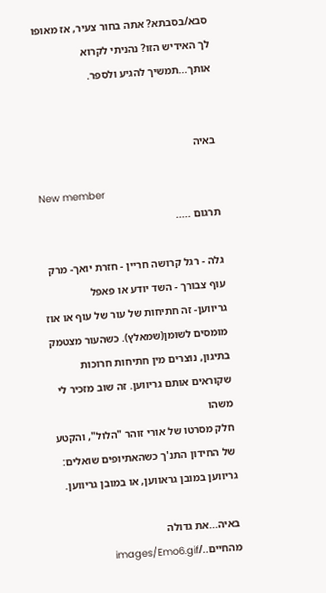סבא/בסבתא? אתה בחור צעיר, אז מאופו לך האידיש הזו? נהניתי לקרוא אותך...תמשיך להגיע ולספר.


באיה

New member
תרגום .....

גלה - רגל קרושה חריין - חזרת יואך- מרק עוף צבורך - השד יודע או פאפל
גריווען- זה חתיחות של עור של עוף או אוז מומסים לשומן(שמאלץ). כשהעור מצטמק בתיגון, נוצרים מין חתיחות חרוכות שקוראים אותם גריווען. זה שוב מזכיר לי משהו
חלק מסרטו של אורי זוהר "הלול", והקטע של החידון התנ'ך כשהאתיופים שואלים: גריווען במובן גראווען, או במובן גריווען.

באיה...את גדולה מהחיים../images/Emo6.gif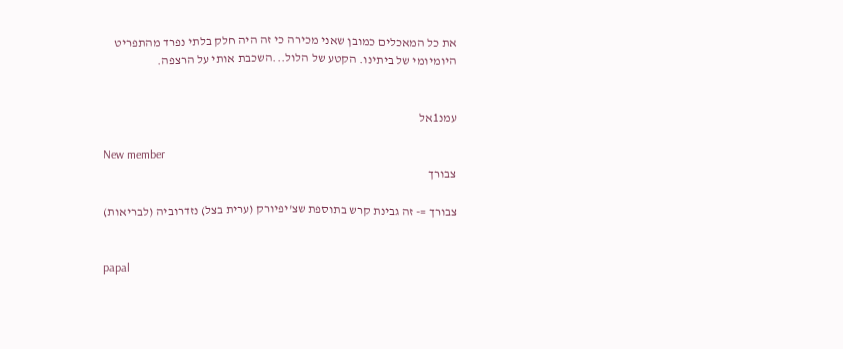את כל המאכלים כמובן שאני מכירה כי זה היה חלק בלתי נפרד מהתפריט היומיומי של ביתינו. הקטע של הלול...השכבת אותי על הרצפה.


עמנ1אל

New member
צבורך

צבורך =- זה גבינת קרש בתוספת שצ'יפיורק (ערית בצל) נזדרוביה (לבריאות)


papal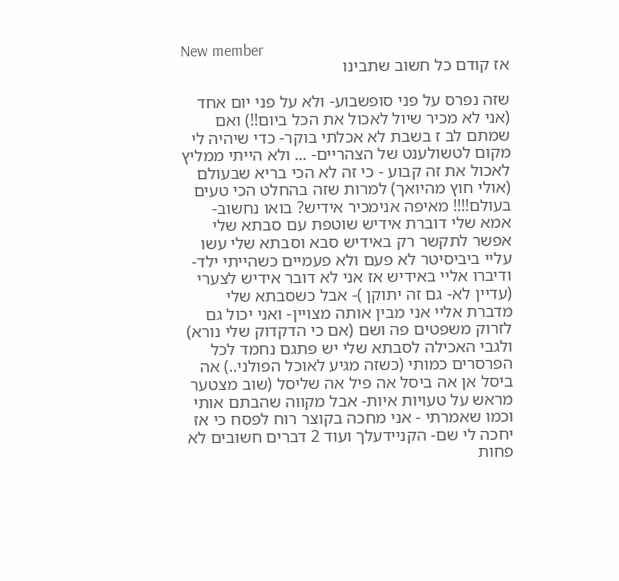New member
אז קודם כל חשוב שתבינו

שזה נפרס על פני סופשבוע- ולא על פני יום אחד (אני לא מכיר שיול לאכול את הכל ביום!!) ואם שמתם לב ז בשבת לא אכלתי בוקר- כדי שיהיה לי מקום לטשולענט של הצהריים- ... ולא הייתי ממליץ לאכול את זה קבוע - כי זה לא הכי בריא שבעולם (אולי חוץ מהיואך) למרות שזה בהחלט הכי טעים בעולם!!!! מאיפה אנימכיר אידיש? בואו נחשוב- אמא שלי דוברת אידיש שוטפת עם סבתא שלי אפשר לתקשר רק באידיש סבא וסבתא שלי עשו עליי ביביסיטר לא פעם ולא פעמיים כשהייתי ילד- ודיברו אליי באידיש אז אני לא דובר אידיש לצערי (עדיין לא- גם זה יתוקן )- אבל כשסבתא שלי מדברת אליי אני מבין אותה מצויין- ואני יכול גם לזרוק משפטים פה ושם (אם כי הדקדוק שלי נורא) ולגבי האכילה לסבתא שלי יש פתגם נחמד לכל הפרסרים כמותי (כשזה מגיע לאוכל הפולני..) אה ביסל אן אה ביסל אה פיל אה שליסל (שוב מצטער מראש על טעויות איות- אבל מקווה שהבתם אותי
וכמו שאמרתי - אני מחכה בקוצר רוח לפסח כי אז יחכה לי שם- הקניידעלך ועוד 2 דברים חשובים לא פחות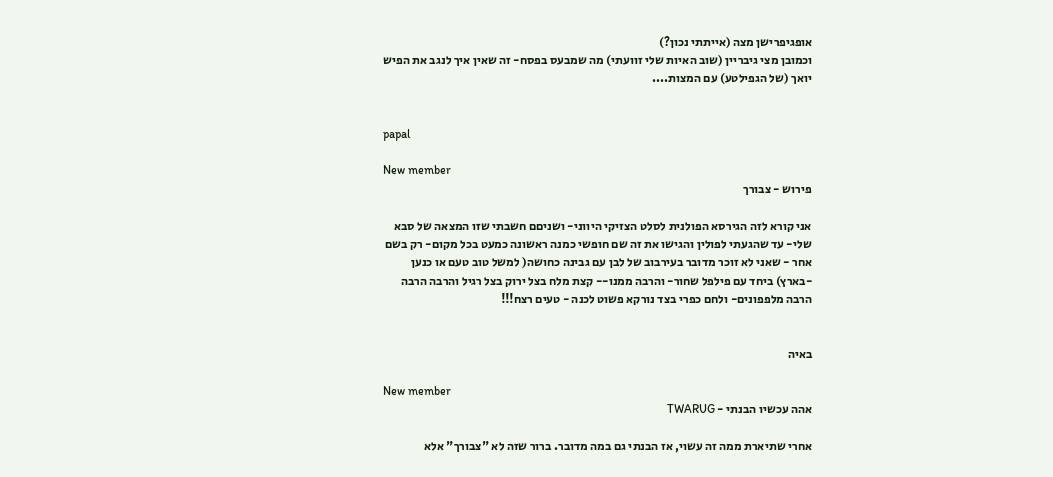אופגיפרישן מצה (אייתתי נכון?)
וכמובן מצי גיבריין (שוב האיות שלי זוועתי) מה שמבעס בפסח- זה שאין איך לנגב את הפיש יואך (של הגפילטע) עם המצות....


papal

New member
פירוש - צבורך

אני קורא לזה הגירסא הפולנית לסלט הצזיקי היווני- ושניםם חשבתי שזו המצאה של סבא שלי- עד שהגעתי לפולין והגישו את זה שם חופשי כמנה ראשונה כמעט בכל מקום- רק בשם אחר - שאני לא זוכר מדובר בעירבוב של לבן עם גבינה כחושה( למשל טוב טעם או כנען -בארץ) ביחד עם פילפל שחור- והרבה ממנו-- קצת מלח בצל ירוק בצל רגיל והרבה הרבה הרבה מלפפונים- ולחם כפרי בצד נורקא פשוט לכנה - טעים רצח!!!


באיה

New member
אהה עכשיו הבנתי - TWARUG

אחרי שתיארת ממה זה עשוי, אז הבנתי גם במה מדובר. ברור שזה לא "צבורך" אלא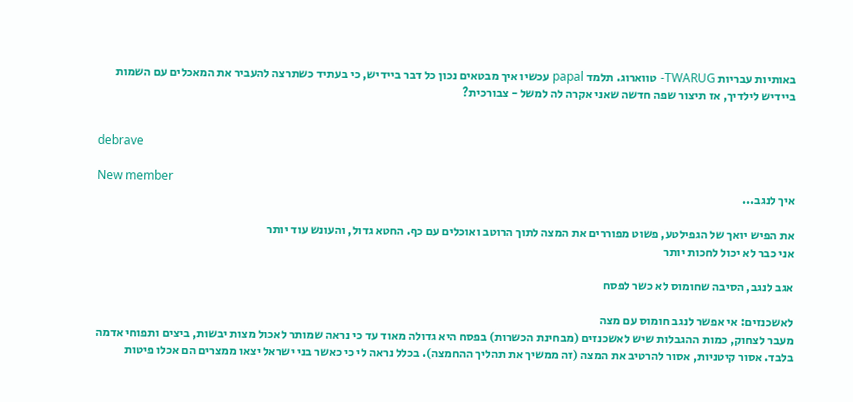באותיות עבריות TWARUG- טווארוג. תלמד papal עכשיו איך מבטאים נכון כל דבר ביידיש, כי בעתיד כשתרצה להעביר את המאכלים עם השמות ביידיש לילדיך, אז תיצור שפה חדשה שאני אקרה לה למשל - צבורכית?


debrave

New member
איך לנגב...

את הפיש יואך של הגפילטע, פשוט מפוררים את המצה לתוך הרוטב ואוכלים עם כף. החטא גדול, והעונש עוד יותר
אני כבר לא יכול לחכות יותר

אגב לנגב, הסיבה שחומוס לא כשר לפסח

לאשכנזים: אי אפשר לנגב חומוס עם מצה
מעבר לצחוק, כמות ההגבלות שיש לאשכנזים (מבחינת הכשרות) בפסח היא גדולה מאוד עד כי נראה שמותר לאכול מצות יבשות, ביצים ותפוחי אדמה בלבד. אסור קיטניות, אסור להרטיב את המצה (זה ממשיך את תהליך ההחמצה). בכלל נראה לי כי כאשר בני ישראל יצאו ממצרים הם אכלו פיטות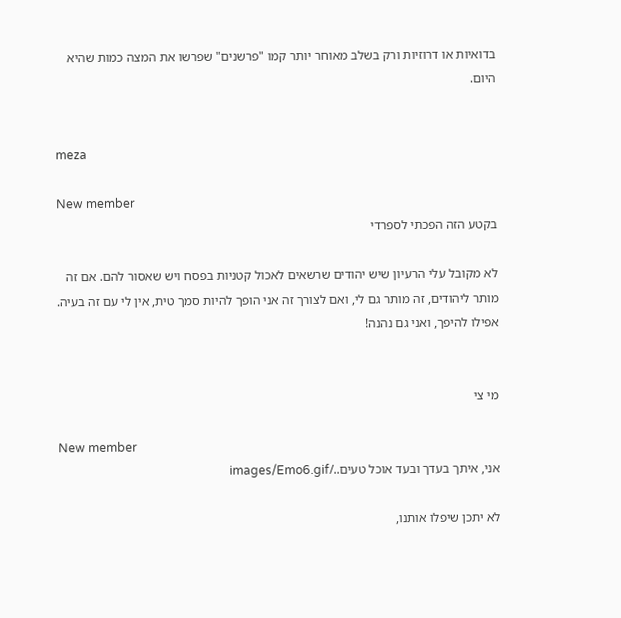בדואיות או דרוזיות ורק בשלב מאוחר יותר קמו "פרשנים" שפרשו את המצה כמות שהיא היום.


meza

New member
בקטע הזה הפכתי לספרדי

לא מקובל עלי הרעיון שיש יהודים שרשאים לאכול קטניות בפסח ויש שאסור להם. אם זה מותר ליהודים, זה מותר גם לי, ואם לצורך זה אני הופך להיות סמך טית, אין לי עם זה בעיה. אפילו להיפך, ואני גם נהנה!


מי צי

New member
אני, איתך בעדך ובעד אוכל טעים../images/Emo6.gif

לא יתכן שיפלו אותנו,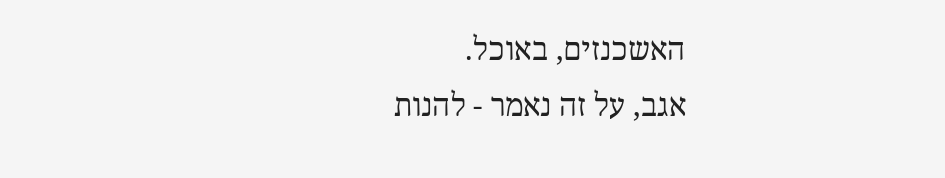האשכנזים, באוכל.
אגב, על זה נאמר - להנות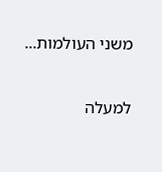משני העולמות...

למעלה